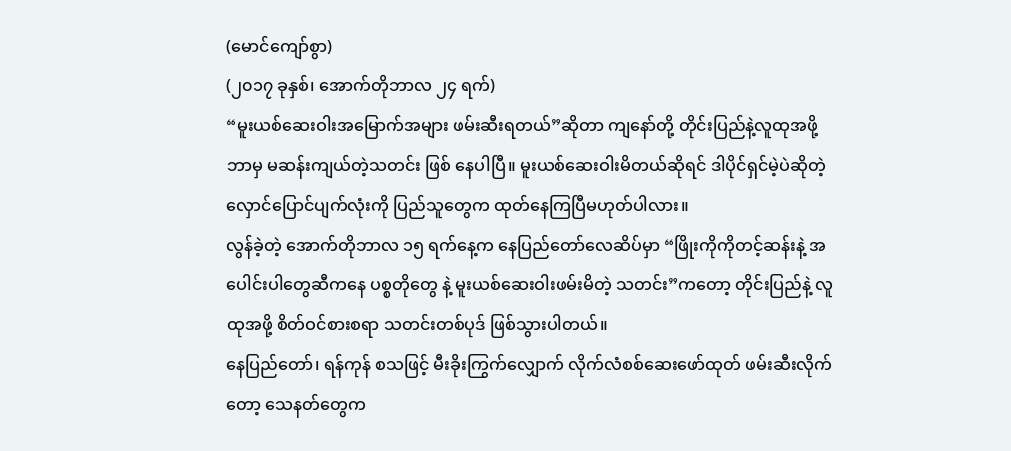(မောင်ကျော်စွာ)
(၂၀၁၇ ခုနှစ်၊ အောက်တိုဘာလ ၂၄ ရက်)
“မူးယစ်ဆေးဝါးအမြောက်အများ ဖမ်းဆီးရတယ်”ဆိုတာ ကျနော်တို့ တိုင်းပြည်နဲ့လူထုအဖို့ ဘာမှ မဆန်းကျယ်တဲ့သတင်း ဖြစ် နေပါပြီ။ မူးယစ်ဆေးဝါးမိတယ်ဆိုရင် ဒါပိုင်ရှင်မဲ့ပဲဆိုတဲ့ လှောင်ပြောင်ပျက်လုံးကို ပြည်သူတွေက ထုတ်နေကြပြီမဟုတ်ပါလား။
လွန်ခဲ့တဲ့ အောက်တိုဘာလ ၁၅ ရက်နေ့က နေပြည်တော်လေဆိပ်မှာ “ဖြိုးကိုကိုတင့်ဆန်းနဲ့ အပေါင်းပါတွေဆီကနေ ပစ္စတိုတွေ နဲ့ မူးယစ်ဆေးဝါးဖမ်းမိတဲ့ သတင်း”ကတော့ တိုင်းပြည်နဲ့ လူထုအဖို့ စိတ်ဝင်စားစရာ သတင်းတစ်ပုဒ် ဖြစ်သွားပါတယ်။
နေပြည်တော်၊ ရန်ကုန် စသဖြင့် မီးခိုးကြွက်လျှောက် လိုက်လံစစ်ဆေးဖော်ထုတ် ဖမ်းဆီးလိုက်တော့ သေနတ်တွေက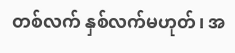တစ်လက် နှစ်လက်မဟုတ်၊ အ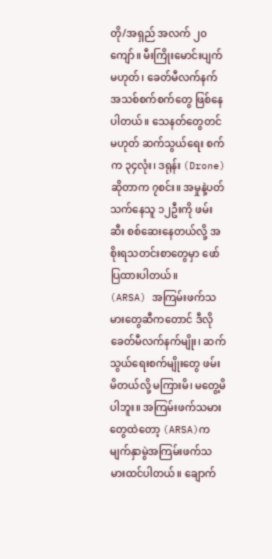တို/အရှည် အလက် ၂၀ကျော်။ မီးကြိုးမောင်းပျက် မဟုတ်၊ ခေတ်မီလက်နက်အသစ်စက်စက်တွေ ဖြစ်နေ ပါတယ်။ သေနတ်တွေတင်မဟုတ် ဆက်သွယ်ရေး စက်က ၃၄လုံး၊ ဒရုန်း (Drone) ဆိုတာက ၇စင်း။ အမှုနဲ့ပတ်သက်နေသူ ၁၂ဦးကို ဖမ်းဆီး စစ်ဆေးနေတယ်လို့ အစိုးရသတင်းစာတွေမှာ ဖော်ပြထားပါတယ်။
(ARSA) အကြမ်းဖက်သမားတွေဆီကတောင် ဒီလိုခေတ်မီလက်နက်မျိုး၊ ဆက်သွယ်ရေးစက်မျိုးတွေ ဖမ်းမိတယ်လို့ မကြားမိ၊ မတွေ့မိပါဘူး။ အကြမ်းဖက်သမားတွေထဲတော့ (ARSA)က မျက်နှာမွဲအကြမ်းဖက်သမားထင်ပါတယ်။ ချောက်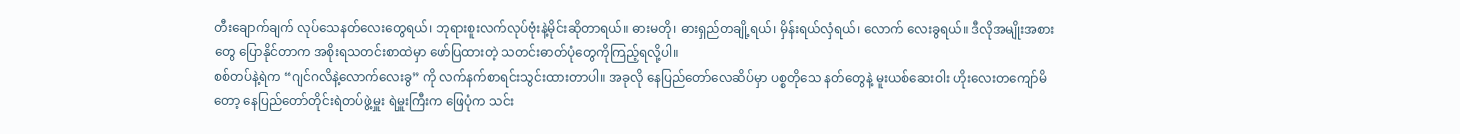တီးချောက်ချက် လုပ်သေနတ်လေးတွေရယ်၊ ဘုရားစူးလက်လုပ်ဗုံးနဲ့မိုင်းဆိုတာရယ်။ ဓားမတို၊ ဓားရှည်တချို့ရယ်၊ မှိန်းရယ်လှံရယ်၊ လောက် လေးခွရယ်။ ဒီလိုအမျိုးအစားတွေ ပြောနိုင်တာက အစိုးရသတင်းစာထဲမှာ ဖော်ပြထားတဲ့ သတင်းဓာတ်ပုံတွေကိုကြည့်ရလို့ပါ။
စစ်တပ်နဲ့ရဲက “ဂျင်ဂလိနဲ့လောက်လေးခွ” ကို လက်နက်စာရင်းသွင်းထားတာပါ။ အခုလို နေပြည်တော်လေဆိပ်မှာ ပစ္စတိုသေ နတ်တွေနဲ့ မူးယစ်ဆေးဝါး ဟိုးလေးတကျော်မိတော့ နေပြည်တော်တိုင်းရဲတပ်ဖွဲ့မှူး ရဲမှူးကြီးက ဖြေပုံက သင်း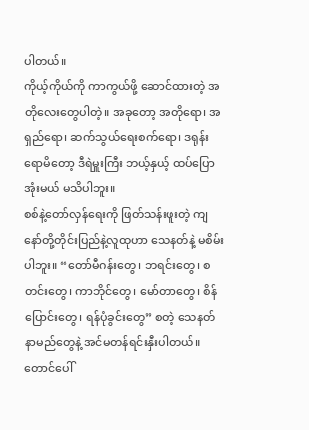ပါတယ်။
ကိုယ့်ကိုယ်ကို ကာကွယ်ဖို့ ဆောင်ထားတဲ့ အတိုလေးတွေပါတဲ့။ အခုတော့ အတိုရော၊ အရှည်ရော၊ ဆက်သွယ်ရေးစက်ရော၊ ဒရုန်းရောမိတော့ ဒီရဲမှူးကြီး ဘယ့်နှယ့် ထပ်ပြောအုံးမယ် မသိပါဘူး။
စစ်နဲ့တော်လှန်ရေးကို ဖြတ်သန်းဖူးတဲ့ ကျနော်တို့တိုင်းပြည်နဲ့လူထုဟာ သေနတ်နဲ့ မစိမ်းပါဘူး။ “တော်မီဂန်းတွေ၊ ဘရင်းတွေ၊ စတင်းတွေ၊ ကာဘိုင်တွေ၊ မော်တာတွေ၊ စိန်ပြောင်းတွေ၊ ရန်ပုံခွင်းတွေ” စတဲ့ သေနတ်နာမည်တွေနဲ့ အင်မတန်ရင်းနှီးပါတယ်။ တောင်ပေါ်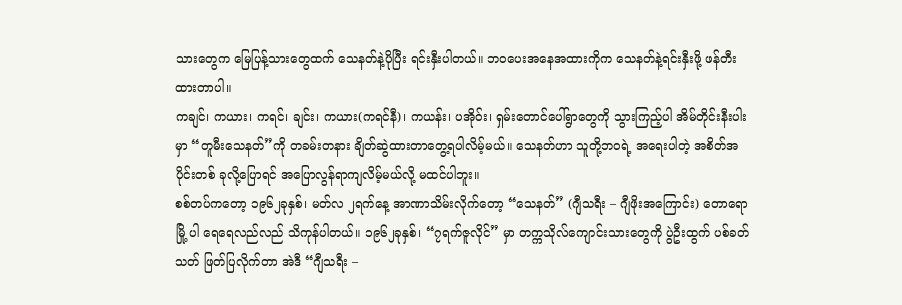သားတွေက မြေပြန့်သားတွေထက် သေနတ်နဲ့ပိုပြီး ရင်းနှီးပါတယ်။ ဘဝပေးအနေအထားကိုက သေနတ်နဲ့ရင်းနှီးဖို့ ဖန်တီးထားတာပါ။
ကချင်၊ ကယား၊ ကရင်၊ ချင်း၊ ကယား(ကရင်နီ)၊ ကယန်း၊ ပအိုဝ်း၊ ရှမ်းတောင်ပေါ်ရွာတွေကို သွားကြည့်ပါ အိမ်တိုင်းနီးပါးမှာ “တူမီးသေနတ်”ကို တခမ်းတနား ချိတ်ဆွဲထားတာတွေ့ရပါလိမ့်မယ်။ သေနတ်ဟာ သူတို့ဘဝရဲ့ အရေးပါတဲ့ အစိတ်အပိုင်းတစ် ခုလို့ပြောရင် အပြောလွန်ရာကျလိမ့်မယ်လို့ မထင်ပါဘူး။
စစ်တပ်ကတော့ ၁၉၆၂ခုနှစ်၊ မတ်လ ၂ရက်နေ့ အာဏာသိမ်းလိုက်တော့ “သေနတ်” (ဂျီသရီး – ဂျီဖိုးအကြောင်း) တောရော မြို့ ပါ ရေရေလည်လည် သိကုန်ပါတယ်။ ၁၉၆၂ခုနှစ်၊ “၇ရက်ဇူလိုင်” မှာ တက္ကသိုလ်ကျောင်းသားတွေကို ပွဲဦးထွက် ပစ်ခတ်သတ် ဖြတ်ပြလိုက်တာ အဲဒီ “ဂျီသရီး –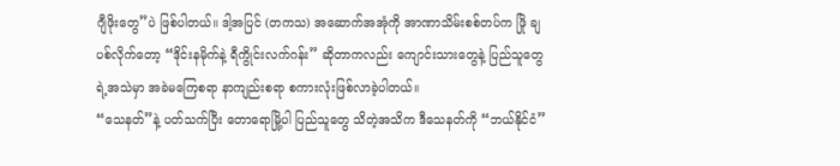ဂျီဖိုးတွေ”ပဲ ဖြစ်ပါတယ်။ ဒါ့အပြင် (တကသ) အဆောက်အအုံကို အာဏာသိမ်းစစ်တပ်က ဖြို ချပစ်လိုက်တော့ “ဒိုင်းနမိုက်နဲ့ ရီကွိုင်းလက်ဂန်း” ဆိုတာကလည်း ကျောင်းသားတွေနဲ့ ပြည်သူတွေရဲ့အသဲမှာ အခဲမကြေစရာ နာကျည်းစရာ စကားလုံးဖြစ်လာခဲ့ပါတယ်။
“သေနတ်”နဲ့ ပတ်သက်ပြီး တောရောမြို့ပါ ပြည်သူတွေ သိတဲ့အသိက ဒီသေနတ်ကို “ဘယ်နိုင်ငံ”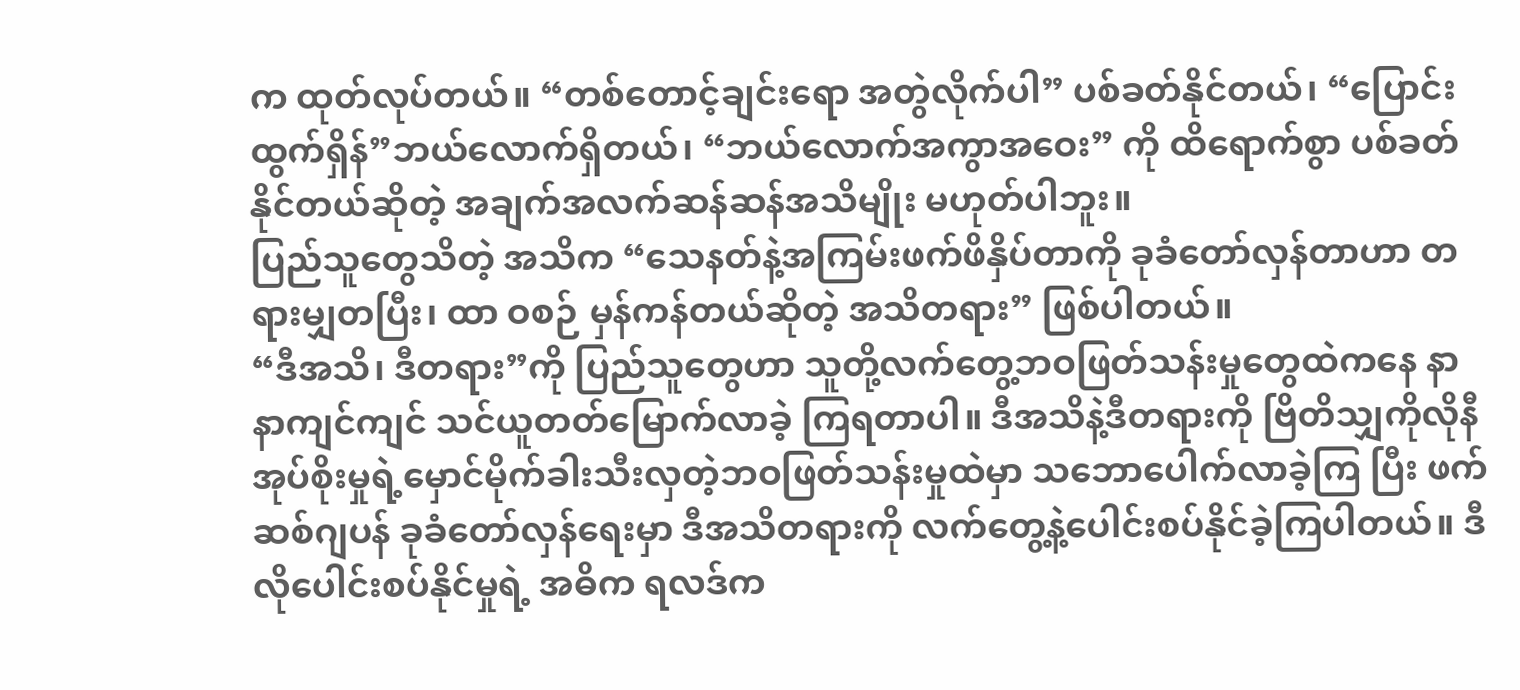က ထုတ်လုပ်တယ်။ “တစ်တောင့်ချင်းရော အတွဲလိုက်ပါ” ပစ်ခတ်နိုင်တယ်၊ “ပြောင်းထွက်ရှိန်”ဘယ်လောက်ရှိတယ်၊ “ဘယ်လောက်အကွာအဝေး” ကို ထိရောက်စွာ ပစ်ခတ်နိုင်တယ်ဆိုတဲ့ အချက်အလက်ဆန်ဆန်အသိမျိုး မဟုတ်ပါဘူး။
ပြည်သူတွေသိတဲ့ အသိက “သေနတ်နဲ့အကြမ်းဖက်ဖိနှိပ်တာကို ခုခံတော်လှန်တာဟာ တရားမျှတပြီး၊ ထာ ဝစဉ် မှန်ကန်တယ်ဆိုတဲ့ အသိတရား” ဖြစ်ပါတယ်။
“ဒီအသိ၊ ဒီတရား”ကို ပြည်သူတွေဟာ သူတို့လက်တွေ့ဘဝဖြတ်သန်းမှုတွေထဲကနေ နာနာကျင်ကျင် သင်ယူတတ်မြောက်လာခဲ့ ကြရတာပါ။ ဒီအသိနဲ့ဒီတရားကို ဗြိတိသျှကိုလိုနီအုပ်စိုးမှုရဲ့မှောင်မိုက်ခါးသီးလှတဲ့ဘဝဖြတ်သန်းမှုထဲမှာ သဘောပေါက်လာခဲ့ကြ ပြီး ဖက်ဆစ်ဂျပန် ခုခံတော်လှန်ရေးမှာ ဒီအသိတရားကို လက်တွေ့နဲ့ပေါင်းစပ်နိုင်ခဲ့ကြပါတယ်။ ဒီလိုပေါင်းစပ်နိုင်မှုရဲ့ အဓိက ရလဒ်က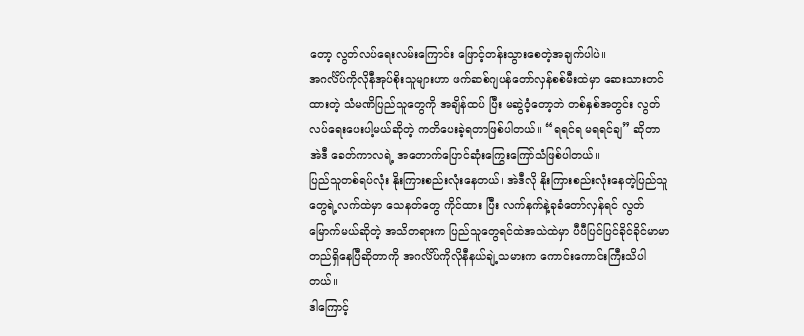တော့ လွတ်လပ်ရေးလမ်းကြောင်း ဖြောင့်တန်းသွားစေတဲ့အချက်ပါပဲ။
အဂင်္လိပ်ကိုလိုနီအုပ်စိုးသူများဟာ ဖက်ဆစ်ဂျပန်တော်လှန်စစ်မီးထဲမှာ ဆေးသားတင်ထားတဲ့ သံမဏိပြည်သူတွေကို အချိန်ထပ် ပြီး မဆွဲဝံ့တော့ဘဲ တစ်နှစ်အတွင်း လွတ်လပ်ရေးပေးပါ့မယ်ဆိုတဲ့ ကတိပေးခဲ့ရတာဖြစ်ပါတယ်။ “ရရင်ရ မရရင်ချ” ဆိုတာ အဲဒီ ခေတ်ကာလရဲ့ အတောက်ပြောင်ဆုံးကြွေးကြော်သံဖြစ်ပါတယ်။
ပြည်သူတစ်ရပ်လုံး နိုးကြားစည်းလုံးနေတယ်၊ အဲဒီလို နိုးကြားစည်းလုံးနေတဲ့ပြည်သူတွေရဲ့လက်ထဲမှာ သေနတ်တွေ ကိုင်ထား ပြီး လက်နက်နဲ့ခုခံတော်လှန်ရင် လွတ်မြောက်မယ်ဆိုတဲ့ အသိတရားက ပြည်သူတွေရင်ထဲအသဲထဲမှာ ပီပီပြင်ပြင်ခိုင်ခိုင်မာမာ တည်ရှိနေပြီဆိုတာကို အဂင်္လိပ်ကိုလိုနီနယ်ချဲ့သမားက ကောင်းကောင်းကြီးသိပါတယ်။
ဒါကြောင့်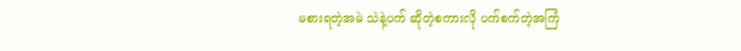မစားရတဲ့အမဲ သဲနဲ့ပက် ဆိုတဲ့စကားလို ပက်စက်တဲ့အကြံ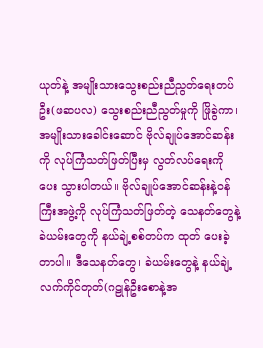ယုတ်နဲ့ အမျိုးသားသွေးစည်းညီညွတ်ရေးတပ်ဦး(ဖဆပလ) သွေးစည်းညီညွတ်မှုကို ဖြိုခွဲကာ၊ အမျိုးသားခေါင်းဆောင် ဗိုလ်ချုပ်အောင်ဆန်းကို လုပ်ကြံသတ်ဖြတ်ပြီးမှ လွတ်လပ်ရေးကို ပေး သွားပါတယ်။ ဗိုလ်ချုပ်အောင်ဆန်းနဲ့ဝန်ကြီးအဖွဲ့ကို လုပ်ကြံသတ်ဖြတ်တဲ့ သေနတ်တွေနဲ့ခဲယမ်းတွေကို နယ်ချဲ့စစ်တပ်က ထုတ် ပေးခဲ့တာပါ။ ဒီသေနတ်တွေ၊ ခဲယမ်းတွေနဲ့ နယ်ချဲ့လက်ကိုင်တုတ်(ဂဠုန်ဦးစောနဲ့အ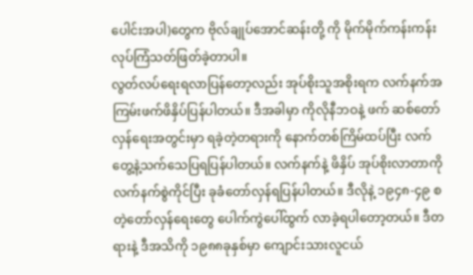ပေါင်းအပါ)တွေက ဗိုလ်ချုပ်အောင်ဆန်းတို့ ကို မိုက်မိုက်ကန်းကန်း လုပ်ကြံသတ်ဖြတ်ခဲ့တာပါ။
လွတ်လပ်ရေးရလာပြန်တော့လည်း အုပ်စိုးသူအစိုးရက လက်နက်အကြမ်းဖက်ဖိနှိပ်ပြန်ပါတယ်။ ဒီအခါမှာ ကိုလိုနီဘဝနဲ့ ဖက် ဆစ်တော်လှန်ရေးအတွင်းမှာ ရခဲ့တဲ့တရားကို နောက်တစ်ကြိမ်ထပ်ပြီး လက်တွေ့နဲ့သက်သေပြရပြန်ပါတယ်။ လက်နက်နဲ့ ဖိနှိပ် အုပ်စိုးလာတာကို လက်နက်စွဲကိုင်ပြီး ခုခံတော်လှန်ရပြန်ပါတယ်။ ဒီလိုနဲ့ ၁၉၄၈-၄၉ စတဲ့တော်လှန်ရေးတွေ ပေါက်ကွဲပေါ်ထွက် လာခဲ့ရပါတော့တယ်။ ဒီတရားနဲ့ ဒီအသိကို ၁၉၈၈ခုနှစ်မှာ ကျောင်းသားလူငယ်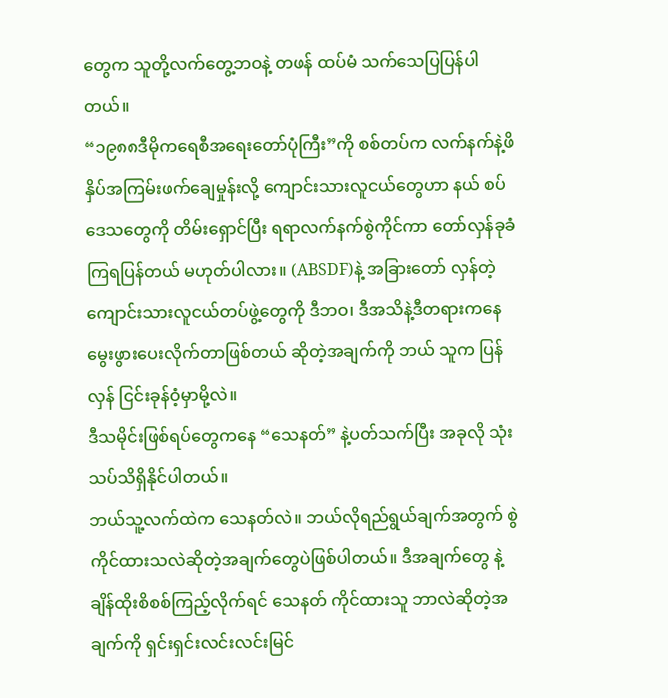တွေက သူတို့လက်တွေ့ဘဝနဲ့ တဖန် ထပ်မံ သက်သေပြပြန်ပါတယ်။
“၁၉၈၈ဒီမိုကရေစီအရေးတော်ပုံကြီး”ကို စစ်တပ်က လက်နက်နဲ့ဖိနှိပ်အကြမ်းဖက်ချေမှုန်းလို့ ကျောင်းသားလူငယ်တွေဟာ နယ် စပ်ဒေသတွေကို တိမ်းရှောင်ပြီး ရရာလက်နက်စွဲကိုင်ကာ တော်လှန်ခုခံကြရပြန်တယ် မဟုတ်ပါလား။ (ABSDF)နဲ့ အခြားတော် လှန်တဲ့ကျောင်းသားလူငယ်တပ်ဖွဲ့တွေကို ဒီဘဝ၊ ဒီအသိနဲ့ဒီတရားကနေ မွေးဖွားပေးလိုက်တာဖြစ်တယ် ဆိုတဲ့အချက်ကို ဘယ် သူက ပြန်လှန် ငြင်းခုန်ဝံ့မှာမို့လဲ။
ဒီသမိုင်းဖြစ်ရပ်တွေကနေ “သေနတ်” နဲ့ပတ်သက်ပြီး အခုလို သုံးသပ်သိရှိနိုင်ပါတယ်။
ဘယ်သူ့လက်ထဲက သေနတ်လဲ။ ဘယ်လိုရည်ရွယ်ချက်အတွက် စွဲကိုင်ထားသလဲဆိုတဲ့အချက်တွေပဲဖြစ်ပါတယ်။ ဒီအချက်တွေ နဲ့ ချိန်ထိုးစိစစ်ကြည့်လိုက်ရင် သေနတ် ကိုင်ထားသူ ဘာလဲဆိုတဲ့အချက်ကို ရှင်းရှင်းလင်းလင်းမြင်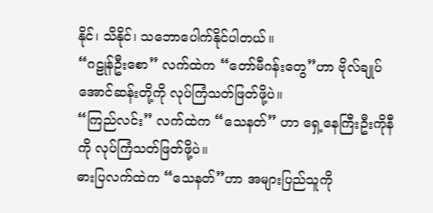နိုင်၊ သိနိုင်၊ သဘောပေါက်နိုင်ပါတယ်။
“ဂဠုန်ဦးစော” လက်ထဲက “တော်မီဂန်းတွေ”ဟာ ဗိုလ်ချုပ်အောင်ဆန်းတို့ကို လုပ်ကြံသတ်ဖြတ်ဖို့ပဲ။
“ကြည်လင်း” လက်ထဲက “သေနတ်” ဟာ ရှေ့နေကြီးဦးကိုနီကို လုပ်ကြံသတ်ဖြတ်ဖို့ပဲ။
ဓားပြလက်ထဲက “သေနတ်”ဟာ အများပြည်သူကို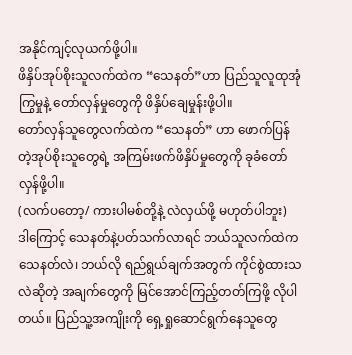အနိုင်ကျင့်လုယက်ဖို့ပါ။
ဖိနှိပ်အုပ်စိုးသူလက်ထဲက “သေနတ်”ဟာ ပြည်သူလူထုအုံကြွမှုနဲ့ တော်လှန်မှုတွေကို ဖိနှိပ်ချေမှုန်းဖို့ပါ။
တော်လှန်သူတွေလက်ထဲက “သေနတ်” ဟာ ဖောက်ပြန်တဲ့အုပ်စိုးသူတွေရဲ့ အကြမ်းဖက်ဖိနှိပ်မှုတွေကို ခုခံတော်လှန်ဖို့ပါ။
(လက်ပတော့/ ကားပါမစ်တို့နဲ့ လဲလှယ်ဖို့ မဟုတ်ပါဘူး)
ဒါကြောင့် သေနတ်နဲ့ပတ်သက်လာရင် ဘယ်သူလက်ထဲက သေနတ်လဲ၊ ဘယ်လို ရည်ရွယ်ချက်အတွက် ကိုင်စွဲထားသလဲဆိုတဲ့ အချက်တွေကို မြင်အောင်ကြည့်တတ်ကြဖို့ လိုပါတယ်။ ပြည်သူ့အကျိုးကို ရှေ့ရှုဆောင်ရွက်နေသူတွေ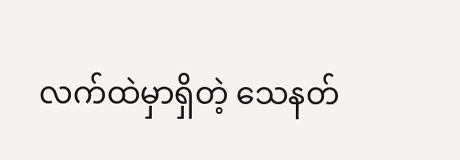လက်ထဲမှာရှိတဲ့ သေနတ်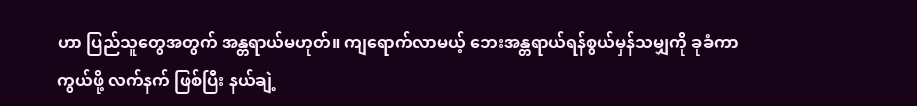ဟာ ပြည်သူတွေအတွက် အန္တရာယ်မဟုတ်။ ကျရောက်လာမယ့် ဘေးအန္တရာယ်ရန်စွယ်မှန်သမျှကို ခုခံကာကွယ်ဖို့ လက်နက် ဖြစ်ပြီး နယ်ချဲ့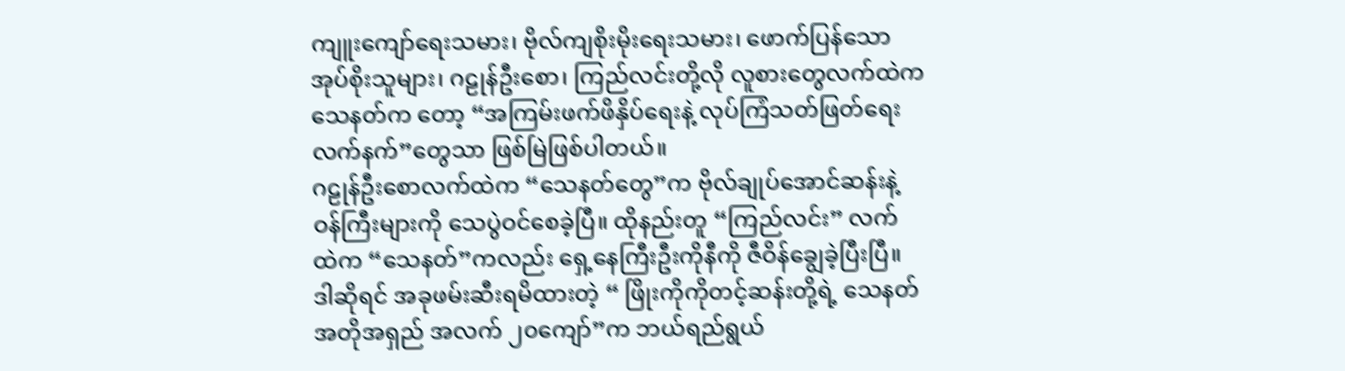ကျူးကျော်ရေးသမား၊ ဗိုလ်ကျစိုးမိုးရေးသမား၊ ဖောက်ပြန်သောအုပ်စိုးသူများ၊ ဂဠုန်ဦးစော၊ ကြည်လင်းတို့လို လူစားတွေလက်ထဲက သေနတ်က တော့ “အကြမ်းဖက်ဖိနှိပ်ရေးနဲ့ လုပ်ကြံသတ်ဖြတ်ရေးလက်နက်”တွေသာ ဖြစ်မြဲဖြစ်ပါတယ်။
ဂဠုန်ဦးစောလက်ထဲက “သေနတ်တွေ”က ဗိုလ်ချုပ်အောင်ဆန်းနဲ့ ဝန်ကြီးများကို သေပွဲဝင်စေခဲ့ပြီ။ ထိုနည်းတူ “ကြည်လင်း” လက် ထဲက “သေနတ်”ကလည်း ရှေ့နေကြီးဦးကိုနီကို ဇီဝိန်ချွေခဲ့ပြီးပြီ။
ဒါဆိုရင် အခုဖမ်းဆီးရမိထားတဲ့ “ ဖြိုးကိုကိုတင့်ဆန်းတို့ရဲ့ သေနတ်အတိုအရှည် အလက် ၂၀ကျော်”က ဘယ်ရည်ရွယ်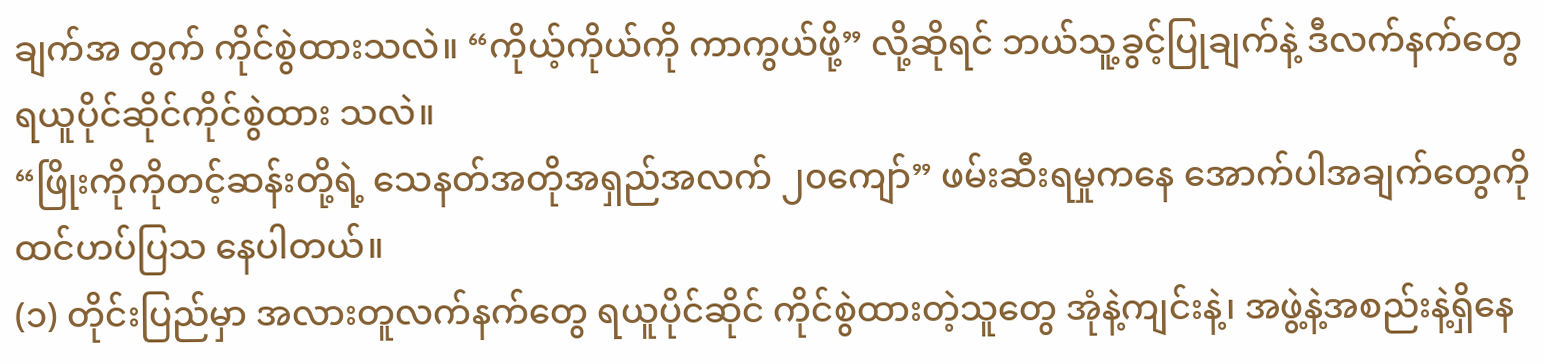ချက်အ တွက် ကိုင်စွဲထားသလဲ။ “ကိုယ့်ကိုယ်ကို ကာကွယ်ဖို့” လို့ဆိုရင် ဘယ်သူ့ခွင့်ပြုချက်နဲ့ ဒီလက်နက်တွေ ရယူပိုင်ဆိုင်ကိုင်စွဲထား သလဲ။
“ဖြိုးကိုကိုတင့်ဆန်းတို့ရဲ့ သေနတ်အတိုအရှည်အလက် ၂၀ကျော်” ဖမ်းဆီးရမှုကနေ အောက်ပါအချက်တွေကို ထင်ဟပ်ပြသ နေပါတယ်။
(၁) တိုင်းပြည်မှာ အလားတူလက်နက်တွေ ရယူပိုင်ဆိုင် ကိုင်စွဲထားတဲ့သူတွေ အုံနဲ့ကျင်းနဲ့၊ အဖွဲ့နဲ့အစည်းနဲ့ရှိနေ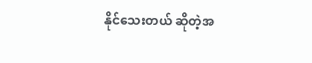နိုင်သေးတယ် ဆိုတဲ့အ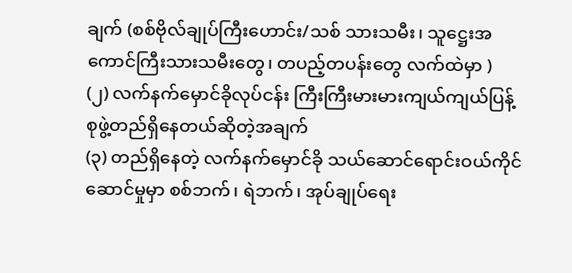ချက် (စစ်ဗိုလ်ချုပ်ကြီးဟောင်း/သစ် သားသမီး၊ သူဋ္ဌေးအကောင်ကြီးသားသမီးတွေ၊ တပည့်တပန်းတွေ လက်ထဲမှာ )
(၂) လက်နက်မှောင်ခိုလုပ်ငန်း ကြီးကြီးမားမားကျယ်ကျယ်ပြန့်စုဖွဲ့တည်ရှိနေတယ်ဆိုတဲ့အချက်
(၃) တည်ရှိနေတဲ့ လက်နက်မှောင်ခို သယ်ဆောင်ရောင်းဝယ်ကိုင်ဆောင်မှုမှာ စစ်ဘက်၊ ရဲဘက်၊ အုပ်ချုပ်ရေး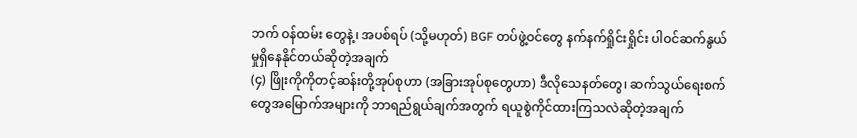ဘက် ဝန်ထမ်း တွေနဲ့၊ အပစ်ရပ် (သို့မဟုတ်) BGF တပ်ဖွဲ့ဝင်တွေ နက်နက်ရှိုင်းရှိုင်း ပါဝင်ဆက်နွယ်မှုရှိနေနိုင်တယ်ဆိုတဲ့အချက်
(၄) ဖြိုးကိုကိုတင့်ဆန်းတို့အုပ်စုဟာ (အခြားအုပ်စုတွေဟာ) ဒီလိုသေနတ်တွေ၊ ဆက်သွယ်ရေးစက်တွေအမြောက်အများကို ဘာရည်ရွယ်ချက်အတွက် ရယူစွဲကိုင်ထားကြသလဲဆိုတဲ့အချက်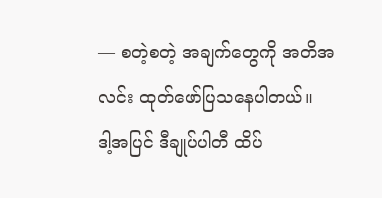— စတဲ့စတဲ့ အချက်တွေကို အတိအလင်း ထုတ်ဖော်ပြသနေပါတယ်။
ဒါ့အပြင် ဒီချုပ်ပါတီ ထိပ်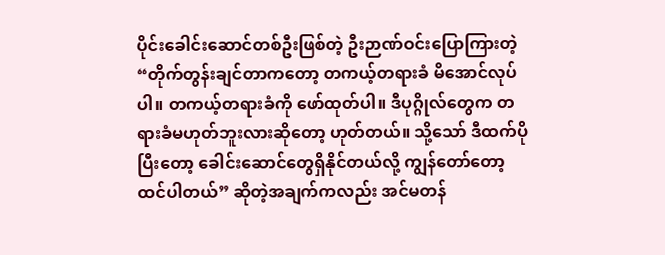ပိုင်းခေါင်းဆောင်တစ်ဦးဖြစ်တဲ့ ဦးဉာဏ်ဝင်းပြောကြားတဲ့ “တိုက်တွန်းချင်တာကတော့ တကယ့်တရားခံ မိအောင်လုပ်ပါ။ တကယ့်တရားခံကို ဖော်ထုတ်ပါ။ ဒီပုဂ္ဂိုလ်တွေက တရားခံမဟုတ်ဘူးလားဆိုတော့ ဟုတ်တယ်။ သို့သော် ဒီထက်ပိုပြီးတော့ ခေါင်းဆောင်တွေရှိနိုင်တယ်လို့ ကျွန်တော်တော့ထင်ပါတယ်” ဆိုတဲ့အချက်ကလည်း အင်မတန်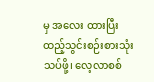မှ အလေး ထားပြီး ထည့်သွင်းစဉ်းစားသုံးသပ်ဖို့၊ လေ့လာစစ်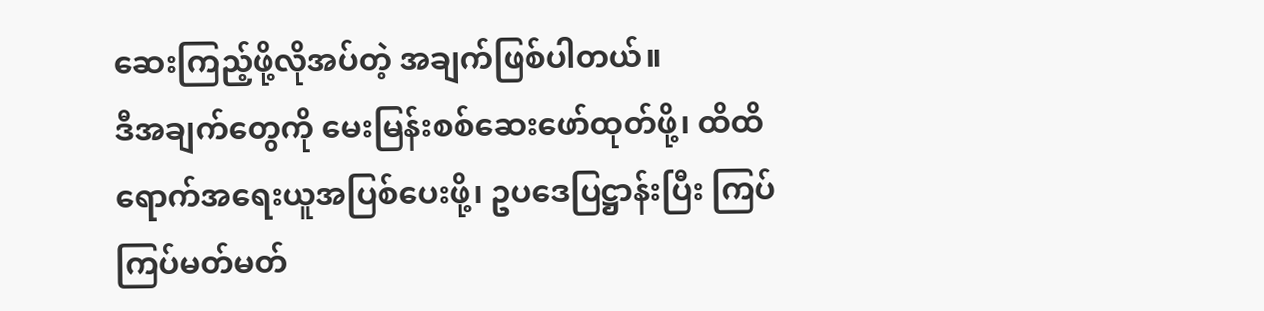ဆေးကြည့်ဖို့လိုအပ်တဲ့ အချက်ဖြစ်ပါတယ်။
ဒီအချက်တွေကို မေးမြန်းစစ်ဆေးဖော်ထုတ်ဖို့၊ ထိထိရောက်အရေးယူအပြစ်ပေးဖို့၊ ဥပဒေပြဋ္ဌာန်းပြီး ကြပ်ကြပ်မတ်မတ်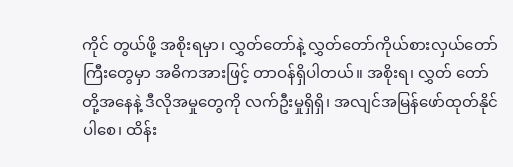ကိုင် တွယ်ဖို့ အစိုးရမှာ၊ လွှတ်တော်နဲ့ လွှတ်တော်ကိုယ်စားလှယ်တော်ကြီးတွေမှာ အဓိကအားဖြင့် တာဝန်ရှိပါတယ်။ အစိုးရ၊ လွှတ် တော်တို့အနေနဲ့ ဒီလိုအမှုတွေကို လက်ဦးမှုရှိရှိ၊ အလျင်အမြန်ဖော်ထုတ်နိုင်ပါစေ၊ ထိန်း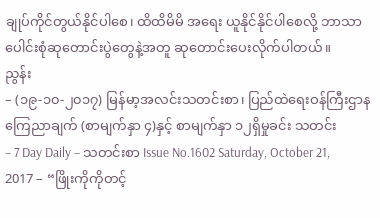ချုပ်ကိုင်တွယ်နိုင်ပါစေ၊ ထိထိမိမိ အရေး ယူနိုင်နိုင်ပါစေလို့ ဘာသာပေါင်းစုံဆုတောင်းပွဲတွေနဲ့အတူ ဆုတောင်းပေးလိုက်ပါတယ်။
ညွန်း
– (၁၉-၁၀-၂၀၁၇) မြန်မာ့အလင်းသတင်းစာ၊ ပြည်ထဲရေးဝန်ကြီးဌာနကြေညာချက် (စာမျက်နှာ ၄)နှင့် စာမျက်နှာ ၁၂ရှိမှုခင်း သတင်း
– 7 Day Daily – သတင်းစာ Issue No.1602 Saturday, October 21, 2017 – “ဖြိုးကိုကိုတင့်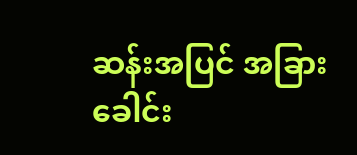ဆန်းအပြင် အခြားခေါင်း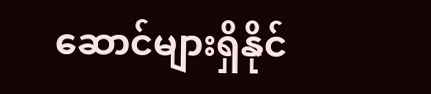ဆောင်များရှိနိုင်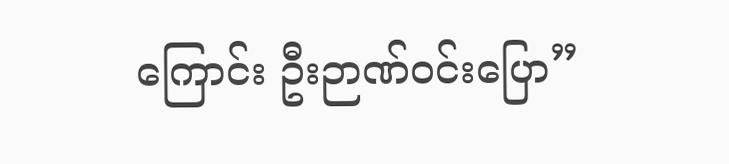ကြောင်း ဦးဉာဏ်ဝင်းပြော”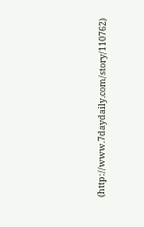(http://www.7daydaily.com/story/110762)